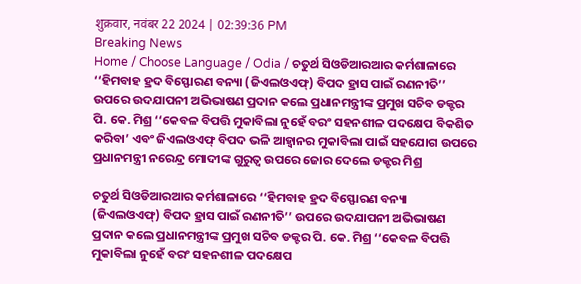शुक्रवार, नवंबर 22 2024 | 02:39:36 PM
Breaking News
Home / Choose Language / Odia / ଚତୁର୍ଥ ସିଓଡିଆରଆର କର୍ମଶାଳାରେ ‘‘ହିମବାହ ହ୍ରଦ ବିସ୍ଫୋରଣ ବନ୍ୟା (ଜିଏଲଓଏଫ୍) ବିପଦ ହ୍ରାସ ପାଇଁ ରଣନୀତି’’ ଉପରେ ଉଦଯାପନୀ ଅଭିଭାଷଣ ପ୍ରଦାନ କଲେ ପ୍ରଧାନମନ୍ତ୍ରୀଙ୍କ ପ୍ରମୁଖ ସଚିବ ଡକ୍ଟର ପି. କେ. ମିଶ୍ର ‘‘କେବଳ ବିପତ୍ତି ମୁକାବିଲା ନୁହେଁ ବରଂ ସହନଶୀଳ ପଦକ୍ଷେପ ବିକଶିତ କରିବା’ ଏବଂ ଜିଏଲଓଏଫ୍ ବିପଦ ଭଳି ଆହ୍ୱାନର ମୁକାବିଲା ପାଇଁ ସହଯୋଗ ଉପରେ ପ୍ରଧାନମନ୍ତ୍ରୀ ନରେନ୍ଦ୍ର ମୋଦୀଙ୍କ ଗୁରୁତ୍ବ ଉପରେ ଜୋର ଦେଲେ ଡକ୍ଟର ମିଶ୍ର

ଚତୁର୍ଥ ସିଓଡିଆରଆର କର୍ମଶାଳାରେ ‘‘ହିମବାହ ହ୍ରଦ ବିସ୍ଫୋରଣ ବନ୍ୟା (ଜିଏଲଓଏଫ୍) ବିପଦ ହ୍ରାସ ପାଇଁ ରଣନୀତି’’ ଉପରେ ଉଦଯାପନୀ ଅଭିଭାଷଣ ପ୍ରଦାନ କଲେ ପ୍ରଧାନମନ୍ତ୍ରୀଙ୍କ ପ୍ରମୁଖ ସଚିବ ଡକ୍ଟର ପି. କେ. ମିଶ୍ର ‘‘କେବଳ ବିପତ୍ତି ମୁକାବିଲା ନୁହେଁ ବରଂ ସହନଶୀଳ ପଦକ୍ଷେପ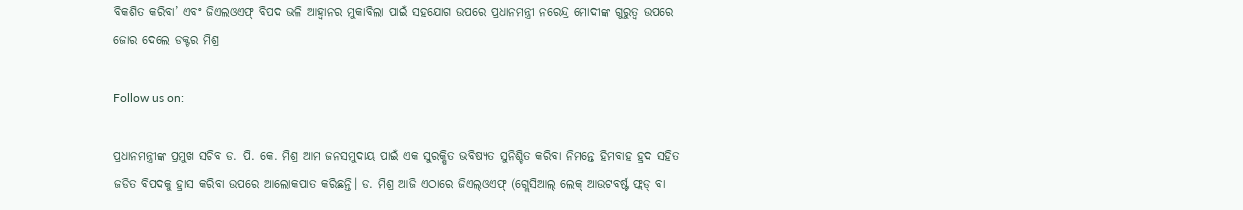ବିକଶିତ କରିବା’ ଏବଂ ଜିଏଲଓଏଫ୍ ବିପଦ ଭଳି ଆହ୍ୱାନର ମୁକାବିଲା ପାଇଁ ସହଯୋଗ ଉପରେ ପ୍ରଧାନମନ୍ତ୍ରୀ ନରେନ୍ଦ୍ର ମୋଦୀଙ୍କ ଗୁରୁତ୍ବ ଉପରେ ଜୋର ଦେଲେ ଡକ୍ଟର ମିଶ୍ର

Follow us on:

ପ୍ରଧାନମନ୍ତ୍ରୀଙ୍କ ପ୍ରମୁଖ ସଚିବ ଡ. ପି. କେ. ମିଶ୍ର ଆମ ଜନସମୁଦାୟ ପାଇଁ ଏକ ସୁରକ୍ଷିତ ଭବିଷ୍ୟତ ସୁନିଶ୍ଚିତ କରିବା ନିମନ୍ତେ ହିମବାହ ହ୍ରଦ ସହିତ ଜଡିତ ବିପଦକୁ ହ୍ରାସ କରିବା ଉପରେ ଆଲୋକପାତ କରିଛନ୍ତି। ଡ. ମିଶ୍ର ଆଜି ଏଠାରେ ଜିଏଲ୍ଓଏଫ୍ (ଗ୍ଲେସିଆଲ୍ ଲେକ୍ ଆଉଟବର୍ଷ୍ଟ ଫ୍ଲଡ୍ ବା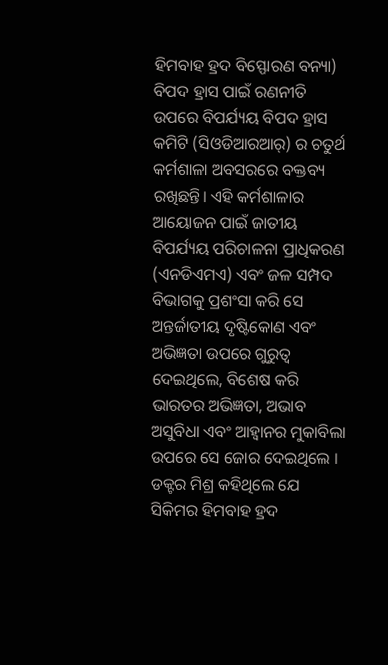ହିମବାହ ହ୍ରଦ ବିସ୍ଫୋରଣ ବନ୍ୟା) ବିପଦ ହ୍ରାସ ପାଇଁ ରଣନୀତି ଉପରେ ବିପର୍ଯ୍ୟୟ ବିପଦ ହ୍ରାସ କମିଟି (ସିଓଡିଆରଆର୍) ର ଚତୁର୍ଥ କର୍ମଶାଳା ଅବସରରେ ବକ୍ତବ୍ୟ ରଖିଛନ୍ତି। ଏହି କର୍ମଶାଳାର ଆୟୋଜନ ପାଇଁ ଜାତୀୟ ବିପର୍ଯ୍ୟୟ ପରିଚାଳନା ପ୍ରାଧିକରଣ (ଏନଡିଏମଏ) ଏବଂ ଜଳ ସମ୍ପଦ ବିଭାଗକୁ ପ୍ରଶଂସା କରି ସେ ଅନ୍ତର୍ଜାତୀୟ ଦୃଷ୍ଟିକୋଣ ଏବଂ ଅଭିଜ୍ଞତା ଉପରେ ଗୁରୁତ୍ବ ଦେଇଥିଲେ, ବିଶେଷ କରି ଭାରତର ଅଭିଜ୍ଞତା, ଅଭାବ ଅସୁବିଧା ଏବଂ ଆହ୍ୱାନର ମୁକାବିଲା ଉପରେ ସେ ଜୋର ଦେଇଥିଲେ । ଡକ୍ଟର ମିଶ୍ର କହିଥିଲେ ଯେ ସିକିମର ହିମବାହ ହ୍ରଦ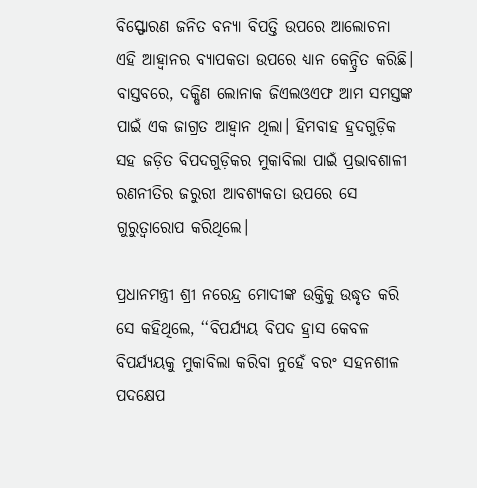ବିସ୍ଫୋରଣ ଜନିତ ବନ୍ୟା ବିପତ୍ତି ଉପରେ ଆଲୋଚନା ଏହି ଆହ୍ୱାନର ବ୍ୟାପକତା ଉପରେ ଧ୍ୟାନ କେନ୍ଦ୍ରିତ କରିଛି। ବାସ୍ତବରେ, ଦକ୍ଷିଣ ଲୋନାକ ଜିଏଲଓଏଫ ଆମ ସମସ୍ତଙ୍କ ପାଇଁ ଏକ ଜାଗ୍ରତ ଆହ୍ୱାନ ଥିଲା। ହିମବାହ ହ୍ରଦଗୁଡ଼ିକ ସହ ଜଡ଼ିତ ବିପଦଗୁଡ଼ିକର ମୁକାବିଲା ପାଇଁ ପ୍ରଭାବଶାଳୀ ରଣନୀତିର ଜରୁରୀ ଆବଶ୍ୟକତା ଉପରେ ସେ ଗୁରୁତ୍ୱାରୋପ କରିଥିଲେ।

ପ୍ରଧାନମନ୍ତ୍ରୀ ଶ୍ରୀ ନରେନ୍ଦ୍ର ମୋଦୀଙ୍କ ଉକ୍ତିକୁ ଉଦ୍ଧୃତ କରି ସେ କହିଥିଲେ, ‘‘ବିପର୍ଯ୍ୟୟ ବିପଦ ହ୍ରାସ କେବଳ ବିପର୍ଯ୍ୟୟକୁ ମୁକାବିଲା କରିବା ନୁହେଁ ବରଂ ସହନଶୀଳ ପଦକ୍ଷେପ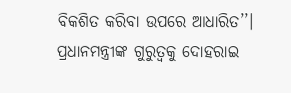ବିକଶିତ କରିବା ଉପରେ ଆଧାରିତ’’। ପ୍ରଧାନମନ୍ତ୍ରୀଙ୍କ ଗୁରୁତ୍ୱକୁ ଦୋହରାଇ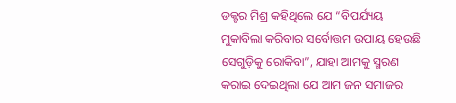ଡକ୍ଟର ମିଶ୍ର କହିଥିଲେ ଯେ “ବିପର୍ଯ୍ୟୟ ମୁକାବିଲା କରିବାର ସର୍ବୋତ୍ତମ ଉପାୟ ହେଉଛି ସେଗୁଡ଼ିକୁ ରୋକିବା”, ଯାହା ଆମକୁ ସ୍ମରଣ କରାଇ ଦେଇଥିଲା ଯେ ଆମ ଜନ ସମାଜର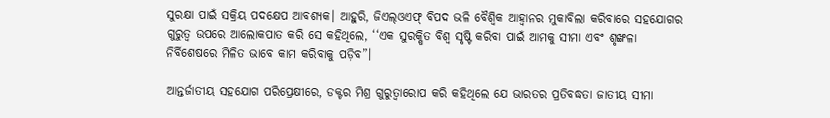ସୁରକ୍ଷା ପାଇଁ ସକ୍ରିୟ ପଦକ୍ଷେପ ଆବଶ୍ୟକ। ଆହୁରି, ଜିଏଲ୍ଓଏଫ୍ ବିପଦ ଭଳି ବୈଶ୍ୱିକ ଆହ୍ୱାନର ମୁକାବିଲା କରିବାରେ ସହଯୋଗର ଗୁରୁତ୍ୱ ଉପରେ ଆଲୋକପାତ କରି ସେ କହିଥିଲେ, ‘‘ଏକ ସୁରକ୍ଷିତ ବିଶ୍ୱ ସୃଷ୍ଟି କରିବା ପାଇଁ ଆମକୁ ସୀମା ଏବଂ ଶୃଙ୍ଖଳା ନିର୍ବିଶେଷରେ ମିଳିତ ଭାବେ କାମ କରିବାକୁ ପଡ଼ିବ”।

ଆନ୍ତର୍ଜାତୀୟ ସହଯୋଗ ପରିପ୍ରେକ୍ଷୀରେ, ଡକ୍ଟର ମିଶ୍ର ଗୁରୁତ୍ୱାରୋପ କରି କହିଥିଲେ ଯେ ଭାରତର ପ୍ରତିବଦ୍ଧତା ଜାତୀୟ ସୀମା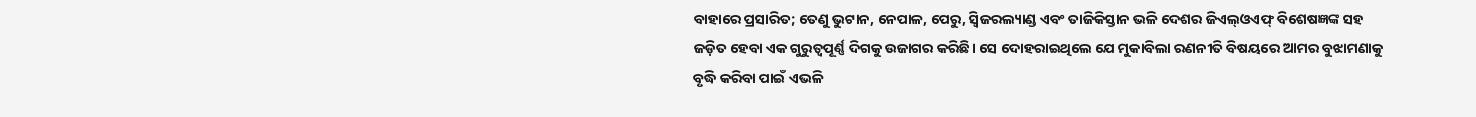ବାହାରେ ପ୍ରସାରିତ; ତେଣୁ ଭୁଟାନ, ନେପାଳ, ପେରୁ, ସ୍ୱିଜରଲ୍ୟାଣ୍ଡ ଏବଂ ତାଜିକିସ୍ତାନ ଭଳି ଦେଶର ଜିଏଲ୍ଓଏଫ୍ ବିଶେଷଜ୍ଞଙ୍କ ସହ ଜଡ଼ିତ ହେବା ଏକ ଗୁରୁତ୍ୱପୂର୍ଣ୍ଣ ଦିଗକୁ ଉଜାଗର କରିଛି। ସେ ଦୋହରାଇଥିଲେ ଯେ ମୁକାବିଲା ରଣନୀତି ବିଷୟରେ ଆମର ବୁଝାମଣାକୁ ବୃଦ୍ଧି କରିବା ପାଇଁ ଏଭଳି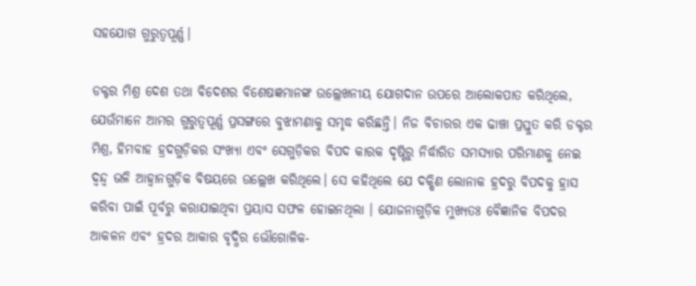ସହଯୋଗ ଗୁରୁତ୍ୱପୂର୍ଣ୍ଣ।

ଡକ୍ଟର ମିଶ୍ର ଦେଶ ତଥା ବିଦେଶର ବିଶେଷଜ୍ଞମାନଙ୍କ ଉଲ୍ଲେଖନୀୟ ଯୋଗଦାନ ଉପରେ ଆଲୋକପାତ କରିଥିଲେ, ଯେଉଁମାନେ ଆମର ଗୁରୁତ୍ୱପୂର୍ଣ୍ଣ ପ୍ରସଙ୍ଗରେ ବୁଝାମଣାକୁ ସମୃଦ୍ଧ କରିଛନ୍ତି। ନିଜ ବିଚାରର ଏକ ଢାଞ୍ଚା ପ୍ରସ୍ତୁତ କରି ଡକ୍ଟର ମିଶ୍ର, ହିମବାହ ହ୍ରଦଗୁଡ଼ିକର ସଂଖ୍ୟା ଏବଂ ସେଗୁଡ଼ିକର ବିପଦ କାରକ ଦୃଷ୍ଟିରୁ ନିର୍ଦ୍ଧାରିତ ସମସ୍ୟାର ପରିମାଣକୁ ନେଇ ଦ୍ୱନ୍ଦ୍ୱ ଭଳି ଆହ୍ୱାନଗୁଡ଼ିକ ବିଷୟରେ ଉଲ୍ଲେଖ କରିଥିଲେ। ସେ କହିଥିଲେ ଯେ ଦକ୍ଷିଣ ଲୋନାକ ହ୍ରଦରୁ ବିପଦକୁ ହ୍ରାସ କରିବା ପାଇଁ ପୂର୍ବରୁ କରାଯାଇଥିବା ପ୍ରୟାସ ସଫଳ ହୋଇନଥିଲା । ଯୋଜନାଗୁଡ଼ିକ ମୁଖ୍ୟତଃ ବୈଜ୍ଞାନିକ ବିପଦର ଆକଳନ ଏବଂ ହ୍ରଦର ଆକାର ବୃଦ୍ଧିର ଭୌଗୋଳିକ-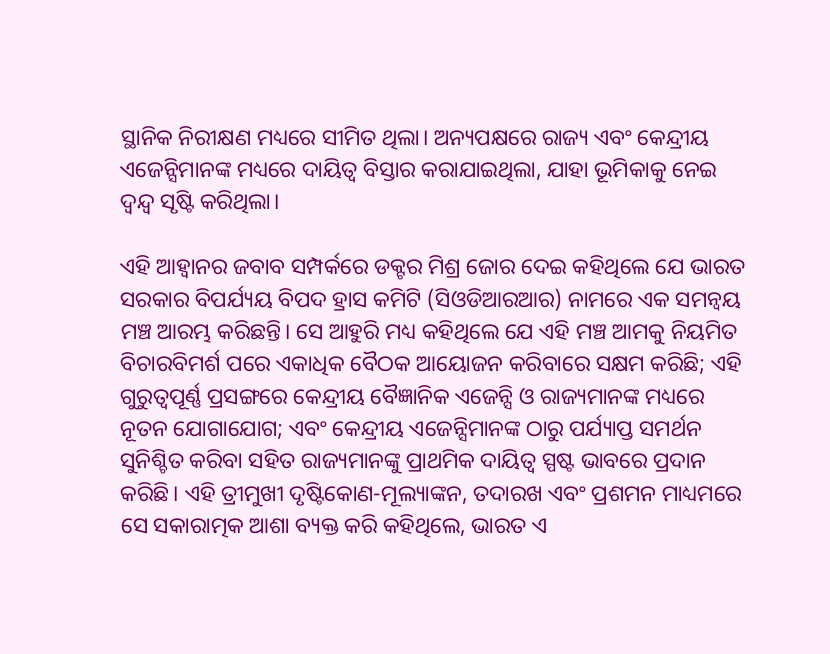ସ୍ଥାନିକ ନିରୀକ୍ଷଣ ମଧ୍ୟରେ ସୀମିତ ଥିଲା। ଅନ୍ୟପକ୍ଷରେ ରାଜ୍ୟ ଏବଂ କେନ୍ଦ୍ରୀୟ ଏଜେନ୍ସିମାନଙ୍କ ମଧ୍ୟରେ ଦାୟିତ୍ୱ ବିସ୍ତାର କରାଯାଇଥିଲା, ଯାହା ଭୂମିକାକୁ ନେଇ ଦ୍ୱନ୍ଦ୍ୱ ସୃଷ୍ଟି କରିଥିଲା।

ଏହି ଆହ୍ୱାନର ଜବାବ ସମ୍ପର୍କରେ ଡକ୍ଟର ମିଶ୍ର ଜୋର ଦେଇ କହିଥିଲେ ଯେ ଭାରତ ସରକାର ବିପର୍ଯ୍ୟୟ ବିପଦ ହ୍ରାସ କମିଟି (ସିଓଡିଆରଆର) ନାମରେ ଏକ ସମନ୍ୱୟ ମଞ୍ଚ ଆରମ୍ଭ କରିଛନ୍ତି। ସେ ଆହୁରି ମଧ୍ୟ କହିଥିଲେ ଯେ ଏହି ମଞ୍ଚ ଆମକୁ ନିୟମିତ ବିଚାରବିମର୍ଶ ପରେ ଏକାଧିକ ବୈଠକ ଆୟୋଜନ କରିବାରେ ସକ୍ଷମ କରିଛି; ଏହି ଗୁରୁତ୍ୱପୂର୍ଣ୍ଣ ପ୍ରସଙ୍ଗରେ କେନ୍ଦ୍ରୀୟ ବୈଜ୍ଞାନିକ ଏଜେନ୍ସି ଓ ରାଜ୍ୟମାନଙ୍କ ମଧ୍ୟରେ ନୂତନ ଯୋଗାଯୋଗ; ଏବଂ କେନ୍ଦ୍ରୀୟ ଏଜେନ୍ସିମାନଙ୍କ ଠାରୁ ପର୍ଯ୍ୟାପ୍ତ ସମର୍ଥନ ସୁନିଶ୍ଚିତ କରିବା ସହିତ ରାଜ୍ୟମାନଙ୍କୁ ପ୍ରାଥମିକ ଦାୟିତ୍ୱ ସ୍ପଷ୍ଟ ଭାବରେ ପ୍ରଦାନ କରିଛି। ଏହି ତ୍ରୀମୁଖୀ ଦୃଷ୍ଟିକୋଣ-ମୂଲ୍ୟାଙ୍କନ, ତଦାରଖ ଏବଂ ପ୍ରଶମନ ମାଧ୍ୟମରେ ସେ ସକାରାତ୍ମକ ଆଶା ବ୍ୟକ୍ତ କରି କହିଥିଲେ, ଭାରତ ଏ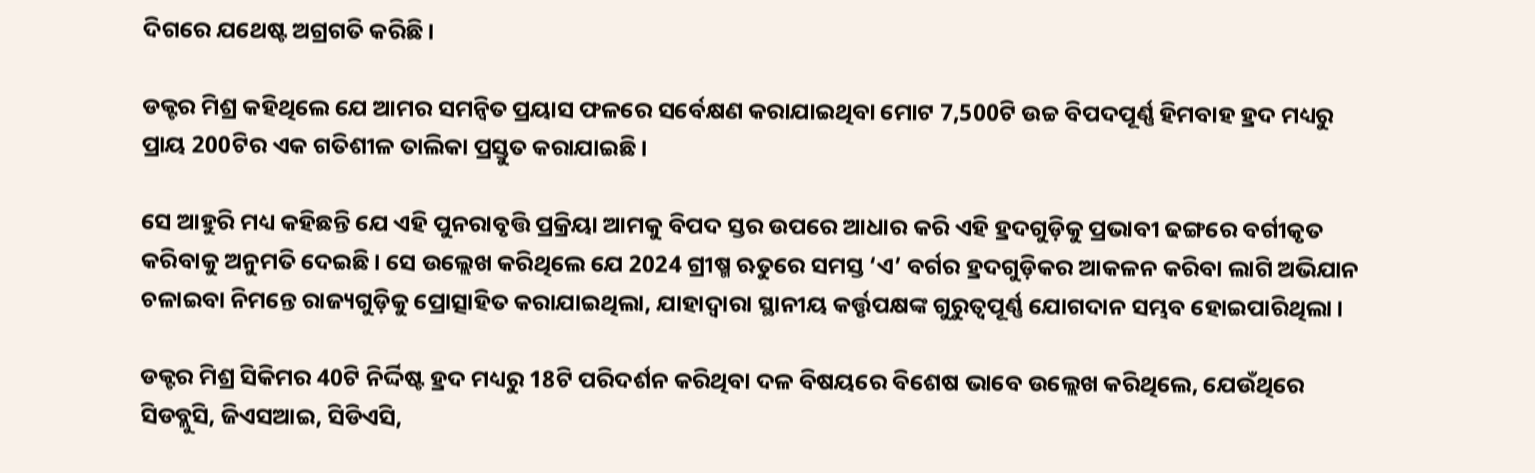ଦିଗରେ ଯଥେଷ୍ଟ ଅଗ୍ରଗତି କରିଛି।

ଡକ୍ଟର ମିଶ୍ର କହିଥିଲେ ଯେ ଆମର ସମନ୍ୱିତ ପ୍ରୟାସ ଫଳରେ ସର୍ବେକ୍ଷଣ କରାଯାଇଥିବା ମୋଟ 7,500ଟି ଉଚ୍ଚ ବିପଦପୂର୍ଣ୍ଣ ହିମବାହ ହ୍ରଦ ମଧ୍ୟରୁ ପ୍ରାୟ 200ଟିର ଏକ ଗତିଶୀଳ ତାଲିକା ପ୍ରସ୍ତୁତ କରାଯାଇଛି।

ସେ ଆହୁରି ମଧ୍ୟ କହିଛନ୍ତି ଯେ ଏହି ପୁନରାବୃତ୍ତି ପ୍ରକ୍ରିୟା ଆମକୁ ବିପଦ ସ୍ତର ଉପରେ ଆଧାର କରି ଏହି ହ୍ରଦଗୁଡ଼ିକୁ ପ୍ରଭାବୀ ଢଙ୍ଗରେ ବର୍ଗୀକୃତ କରିବାକୁ ଅନୁମତି ଦେଇଛି। ସେ ଉଲ୍ଲେଖ କରିଥିଲେ ଯେ 2024 ଗ୍ରୀଷ୍ମ ଋତୁରେ ସମସ୍ତ ‘ଏ’ ବର୍ଗର ହ୍ରଦଗୁଡ଼ିକର ଆକଳନ କରିବା ଲାଗି ଅଭିଯାନ ଚଳାଇବା ନିମନ୍ତେ ରାଜ୍ୟଗୁଡ଼ିକୁ ପ୍ରୋତ୍ସାହିତ କରାଯାଇଥିଲା, ଯାହାଦ୍ୱାରା ସ୍ଥାନୀୟ କର୍ତ୍ତୃପକ୍ଷଙ୍କ ଗୁରୁତ୍ୱପୂର୍ଣ୍ଣ ଯୋଗଦାନ ସମ୍ଭବ ହୋଇପାରିଥିଲା।

ଡକ୍ଟର ମିଶ୍ର ସିକିମର 40ଟି ନିର୍ଦ୍ଦିଷ୍ଟ ହ୍ରଦ ମଧ୍ୟରୁ 18ଟି ପରିଦର୍ଶନ କରିଥିବା ଦଳ ବିଷୟରେ ବିଶେଷ ଭାବେ ଉଲ୍ଲେଖ କରିଥିଲେ, ଯେଉଁଥିରେ ସିଡବ୍ଲୁସି, ଜିଏସଆଇ, ସିଡିଏସି,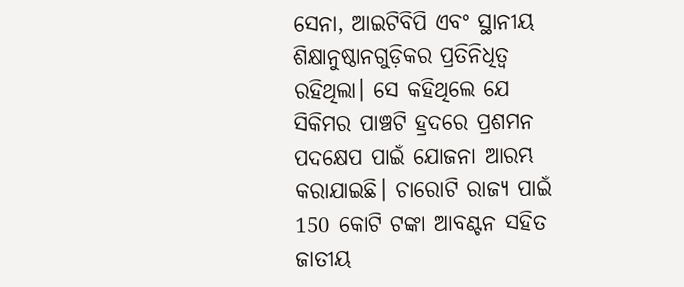ସେନା, ଆଇଟିବିପି ଏବଂ ସ୍ଥାନୀୟ ଶିକ୍ଷାନୁଷ୍ଠାନଗୁଡ଼ିକର ପ୍ରତିନିଧିତ୍ୱ ରହିଥିଲା। ସେ କହିଥିଲେ ଯେ ସିକିମର ପାଞ୍ଚଟି ହ୍ରଦରେ ପ୍ରଶମନ ପଦକ୍ଷେପ ପାଇଁ ଯୋଜନା ଆରମ୍ଭ କରାଯାଇଛି। ଚାରୋଟି ରାଜ୍ୟ ପାଇଁ 150 କୋଟି ଟଙ୍କା ଆବଣ୍ଟନ ସହିତ ଜାତୀୟ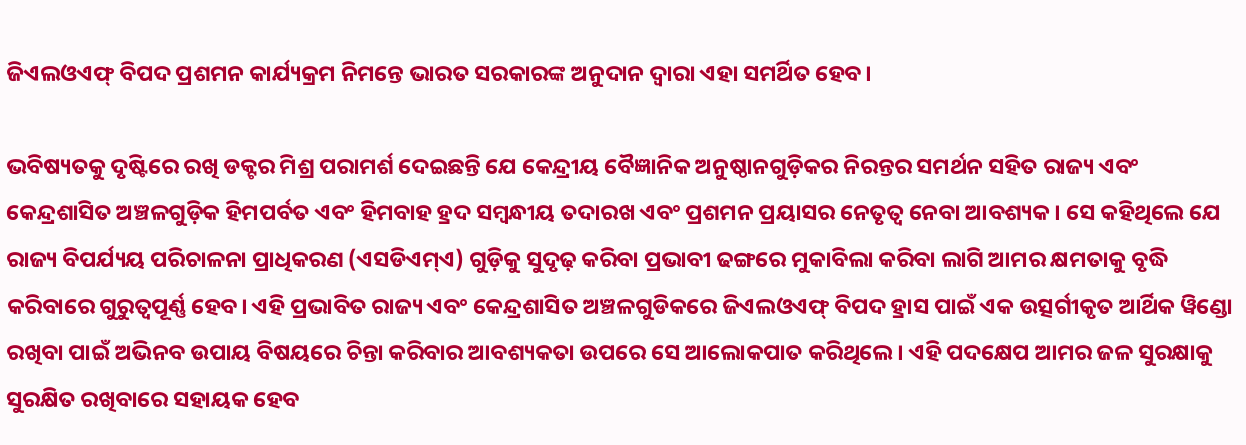ଜିଏଲଓଏଫ୍ ବିପଦ ପ୍ରଶମନ କାର୍ଯ୍ୟକ୍ରମ ନିମନ୍ତେ ଭାରତ ସରକାରଙ୍କ ଅନୁଦାନ ଦ୍ୱାରା ଏହା ସମର୍ଥିତ ହେବ।

ଭବିଷ୍ୟତକୁ ଦୃଷ୍ଟିରେ ରଖି ଡକ୍ଟର ମିଶ୍ର ପରାମର୍ଶ ଦେଇଛନ୍ତି ଯେ କେନ୍ଦ୍ରୀୟ ବୈଜ୍ଞାନିକ ଅନୁଷ୍ଠାନଗୁଡ଼ିକର ନିରନ୍ତର ସମର୍ଥନ ସହିତ ରାଜ୍ୟ ଏବଂ କେନ୍ଦ୍ରଶାସିତ ଅଞ୍ଚଳଗୁଡ଼ିକ ହିମପର୍ବତ ଏବଂ ହିମବାହ ହ୍ରଦ ସମ୍ବନ୍ଧୀୟ ତଦାରଖ ଏବଂ ପ୍ରଶମନ ପ୍ରୟାସର ନେତୃତ୍ୱ ନେବା ଆବଶ୍ୟକ। ସେ କହିଥିଲେ ଯେ ରାଜ୍ୟ ବିପର୍ଯ୍ୟୟ ପରିଚାଳନା ପ୍ରାଧିକରଣ (ଏସଡିଏମ୍ଏ) ଗୁଡ଼ିକୁ ସୁଦୃଢ଼ କରିବା ପ୍ରଭାବୀ ଢଙ୍ଗରେ ମୁକାବିଲା କରିବା ଲାଗି ଆମର କ୍ଷମତାକୁ ବୃଦ୍ଧି କରିବାରେ ଗୁରୁତ୍ୱପୂର୍ଣ୍ଣ ହେବ। ଏହି ପ୍ରଭାବିତ ରାଜ୍ୟ ଏବଂ କେନ୍ଦ୍ରଶାସିତ ଅଞ୍ଚଳଗୁଡିକରେ ଜିଏଲଓଏଫ୍ ବିପଦ ହ୍ରାସ ପାଇଁ ଏକ ଉତ୍ସର୍ଗୀକୃତ ଆର୍ଥିକ ୱିଣ୍ଡୋ ରଖିବା ପାଇଁ ଅଭିନବ ଉପାୟ ବିଷୟରେ ଚିନ୍ତା କରିବାର ଆବଶ୍ୟକତା ଉପରେ ସେ ଆଲୋକପାତ କରିଥିଲେ। ଏହି ପଦକ୍ଷେପ ଆମର ଜଳ ସୁରକ୍ଷାକୁ ସୁରକ୍ଷିତ ରଖିବାରେ ସହାୟକ ହେବ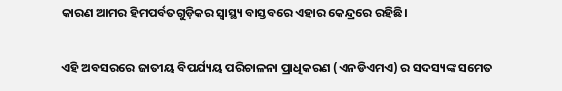କାରଣ ଆମର ହିମପର୍ବତଗୁଡ଼ିକର ସ୍ୱାସ୍ଥ୍ୟ ବାସ୍ତବରେ ଏହାର କେନ୍ଦ୍ରରେ ରହିଛି।

ଏହି ଅବସରରେ ଜାତୀୟ ବିପର୍ଯ୍ୟୟ ପରିଚାଳନା ପ୍ରାଧିକରଣ (ଏନଡିଏମଏ) ର ସଦସ୍ୟଙ୍କ ସମେତ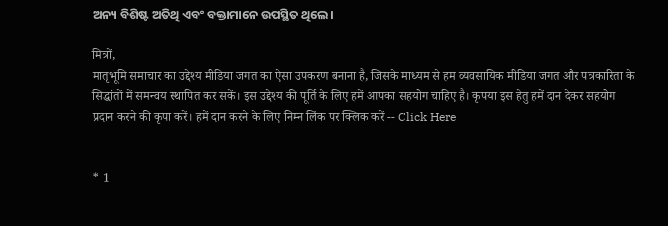ଅନ୍ୟ ବିଶିଷ୍ଟ ଅତିଥି ଏବଂ ବକ୍ତାମାନେ ଉପସ୍ଥିତ ଥିଲେ।

मित्रों,
मातृभूमि समाचार का उद्देश्य मीडिया जगत का ऐसा उपकरण बनाना है, जिसके माध्यम से हम व्यवसायिक मीडिया जगत और पत्रकारिता के सिद्धांतों में समन्वय स्थापित कर सकें। इस उद्देश्य की पूर्ति के लिए हमें आपका सहयोग चाहिए है। कृपया इस हेतु हमें दान देकर सहयोग प्रदान करने की कृपा करें। हमें दान करने के लिए निम्न लिंक पर क्लिक करें -- Click Here


* 1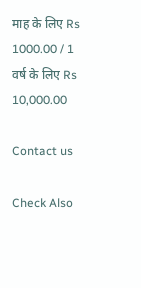माह के लिए Rs 1000.00 / 1 वर्ष के लिए Rs 10,000.00

Contact us

Check Also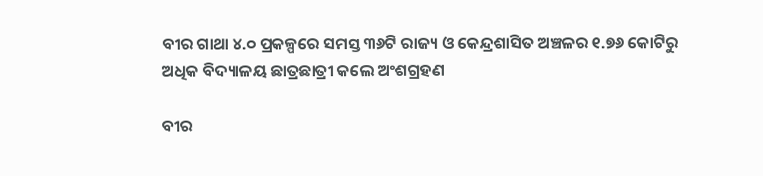ବୀର ଗାଥା ୪.୦ ପ୍ରକଳ୍ପରେ ସମସ୍ତ ୩୬ଟି ରାଜ୍ୟ ଓ କେନ୍ଦ୍ରଶାସିତ ଅଞ୍ଚଳର ୧.୭୬ କୋଟିରୁ ଅଧିକ ବିଦ୍ୟାଳୟ ଛାତ୍ରଛାତ୍ରୀ କଲେ ଅଂଶଗ୍ରହଣ

ବୀର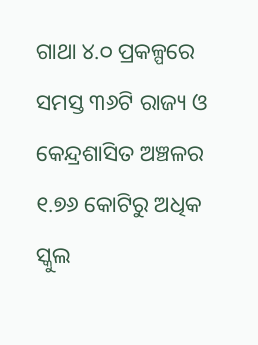ଗାଥା ୪.୦ ପ୍ରକଳ୍ପରେ ସମସ୍ତ ୩୬ଟି ରାଜ୍ୟ ଓ କେନ୍ଦ୍ରଶାସିତ ଅଞ୍ଚଳର ୧.୭୬ କୋଟିରୁ ଅଧିକ ସ୍କୁଲ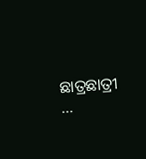ଛାତ୍ରଛାତ୍ରୀ …